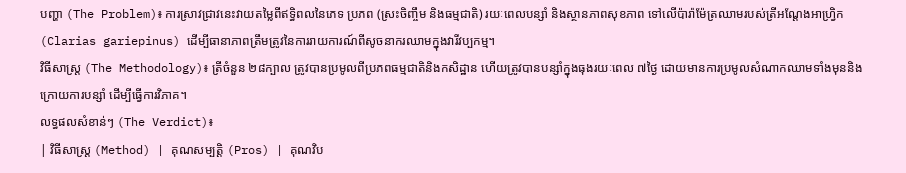បញ្ហា (The Problem)៖ ការស្រាវជ្រាវនេះវាយតម្លៃពីឥទ្ធិពលនៃភេទ ប្រភព (ស្រះចិញ្ចឹម និងធម្មជាតិ) រយៈពេលបន្សាំ និងស្ថានភាពសុខភាព ទៅលើប៉ារ៉ាម៉ែត្រឈាមរបស់ត្រីអណ្ដែងអាហ្វ្រិក (Clarias gariepinus) ដើម្បីធានាភាពត្រឹមត្រូវនៃការរាយការណ៍ពីសូចនាករឈាមក្នុងវារីវប្បកម្ម។
វិធីសាស្ត្រ (The Methodology)៖ ត្រីចំនួន ២៨ក្បាល ត្រូវបានប្រមូលពីប្រភពធម្មជាតិនិងកសិដ្ឋាន ហើយត្រូវបានបន្សាំក្នុងធុងរយៈពេល ៧ថ្ងៃ ដោយមានការប្រមូលសំណាកឈាមទាំងមុននិងក្រោយការបន្សាំ ដើម្បីធ្វើការវិភាគ។
លទ្ធផលសំខាន់ៗ (The Verdict)៖
| វិធីសាស្ត្រ (Method) | គុណសម្បត្តិ (Pros) | គុណវិប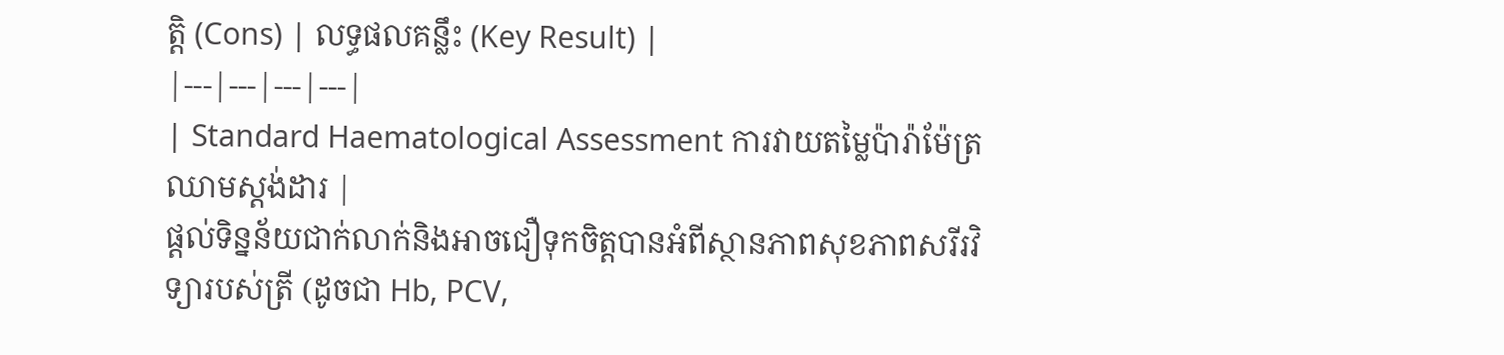ត្តិ (Cons) | លទ្ធផលគន្លឹះ (Key Result) |
|---|---|---|---|
| Standard Haematological Assessment ការវាយតម្លៃប៉ារ៉ាម៉ែត្រឈាមស្តង់ដារ |
ផ្តល់ទិន្នន័យជាក់លាក់និងអាចជឿទុកចិត្តបានអំពីស្ថានភាពសុខភាពសរីរវិទ្យារបស់ត្រី (ដូចជា Hb, PCV,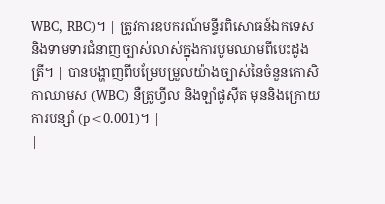WBC, RBC)។ | ត្រូវការឧបករណ៍មន្ទីរពិសោធន៍ឯកទេស និងទាមទារជំនាញច្បាស់លាស់ក្នុងការបូមឈាមពីបេះដូងត្រី។ | បានបង្ហាញពីបម្រែបម្រួលយ៉ាងច្បាស់នៃចំនួនកោសិកាឈាមស (WBC) នឺត្រូហ្វីល និងឡាំផូស៊ីត មុននិងក្រោយការបន្សាំ (p<0.001)។ |
|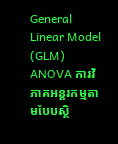General Linear Model (GLM) ANOVA ការវិភាគអន្តរកម្មតាមបែបស្ថិ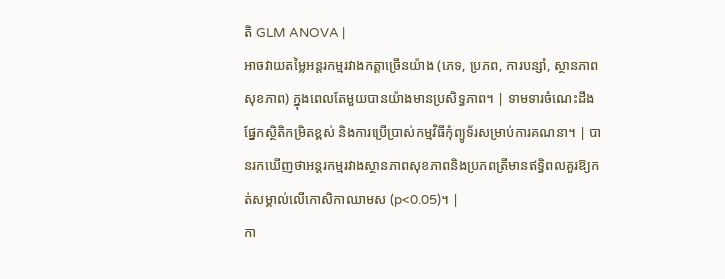តិ GLM ANOVA |
អាចវាយតម្លៃអន្តរកម្មរវាងកត្តាច្រើនយ៉ាង (ភេទ, ប្រភព, ការបន្សាំ, ស្ថានភាពសុខភាព) ក្នុងពេលតែមួយបានយ៉ាងមានប្រសិទ្ធភាព។ | ទាមទារចំណេះដឹងផ្នែកស្ថិតិកម្រិតខ្ពស់ និងការប្រើប្រាស់កម្មវិធីកុំព្យូទ័រសម្រាប់ការគណនា។ | បានរកឃើញថាអន្តរកម្មរវាងស្ថានភាពសុខភាពនិងប្រភពត្រីមានឥទ្ធិពលគួរឱ្យកត់សម្គាល់លើកោសិកាឈាមស (p<0.05)។ |
កា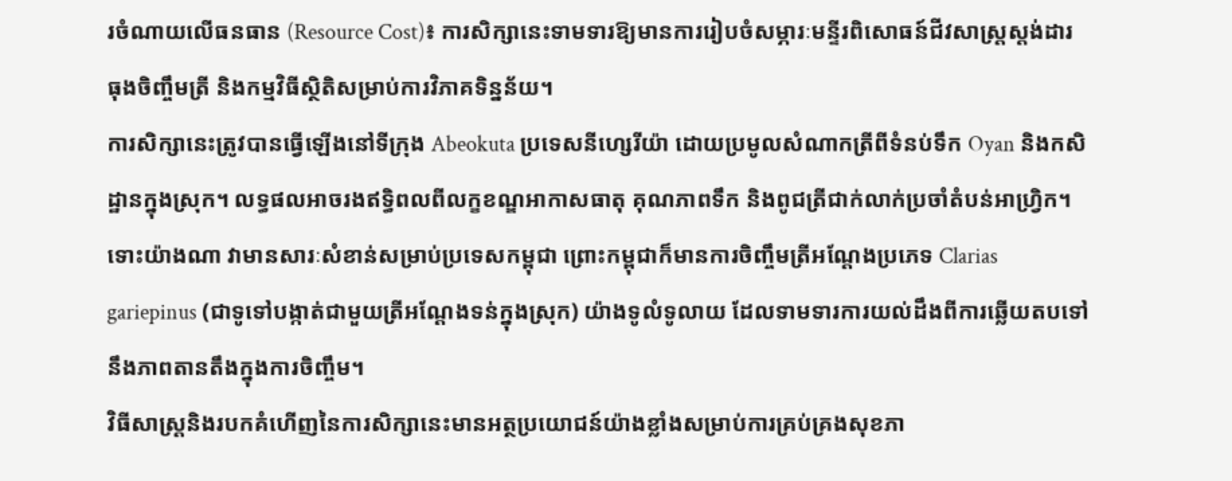រចំណាយលើធនធាន (Resource Cost)៖ ការសិក្សានេះទាមទារឱ្យមានការរៀបចំសម្ភារៈមន្ទីរពិសោធន៍ជីវសាស្ត្រស្តង់ដារ ធុងចិញ្ចឹមត្រី និងកម្មវិធីស្ថិតិសម្រាប់ការវិភាគទិន្នន័យ។
ការសិក្សានេះត្រូវបានធ្វើឡើងនៅទីក្រុង Abeokuta ប្រទេសនីហ្សេរីយ៉ា ដោយប្រមូលសំណាកត្រីពីទំនប់ទឹក Oyan និងកសិដ្ឋានក្នុងស្រុក។ លទ្ធផលអាចរងឥទ្ធិពលពីលក្ខខណ្ឌអាកាសធាតុ គុណភាពទឹក និងពូជត្រីជាក់លាក់ប្រចាំតំបន់អាហ្វ្រិក។ ទោះយ៉ាងណា វាមានសារៈសំខាន់សម្រាប់ប្រទេសកម្ពុជា ព្រោះកម្ពុជាក៏មានការចិញ្ចឹមត្រីអណ្ដែងប្រភេទ Clarias gariepinus (ជាទូទៅបង្កាត់ជាមួយត្រីអណ្ដែងទន់ក្នុងស្រុក) យ៉ាងទូលំទូលាយ ដែលទាមទារការយល់ដឹងពីការឆ្លើយតបទៅនឹងភាពតានតឹងក្នុងការចិញ្ចឹម។
វិធីសាស្ត្រនិងរបកគំហើញនៃការសិក្សានេះមានអត្ថប្រយោជន៍យ៉ាងខ្លាំងសម្រាប់ការគ្រប់គ្រងសុខភា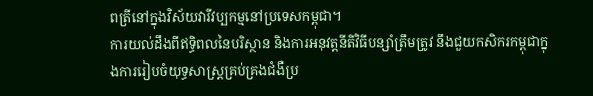ពត្រីនៅក្នុងវិស័យវារីវប្បកម្មនៅប្រទេសកម្ពុជា។
ការយល់ដឹងពីឥទ្ធិពលនៃបរិស្ថាន និងការអនុវត្តនីតិវិធីបន្សាំត្រឹមត្រូវ នឹងជួយកសិករកម្ពុជាក្នុងការរៀបចំយុទ្ធសាស្ត្រគ្រប់គ្រងជំងឺប្រ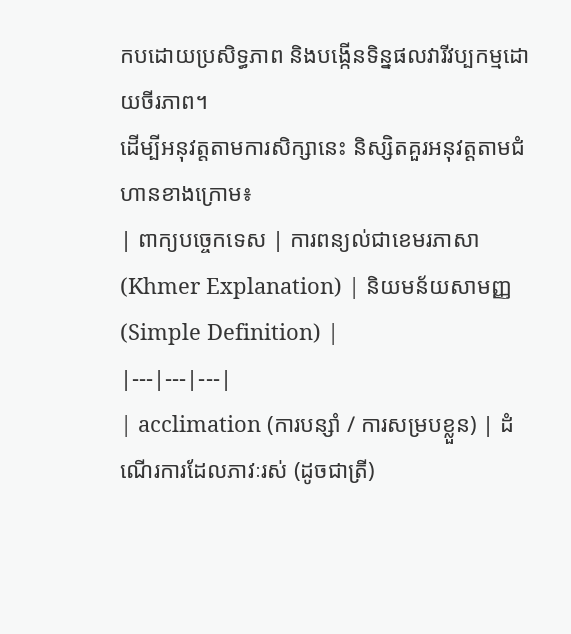កបដោយប្រសិទ្ធភាព និងបង្កើនទិន្នផលវារីវប្បកម្មដោយចីរភាព។
ដើម្បីអនុវត្តតាមការសិក្សានេះ និស្សិតគួរអនុវត្តតាមជំហានខាងក្រោម៖
| ពាក្យបច្ចេកទេស | ការពន្យល់ជាខេមរភាសា (Khmer Explanation) | និយមន័យសាមញ្ញ (Simple Definition) |
|---|---|---|
| acclimation (ការបន្សាំ / ការសម្របខ្លួន) | ដំណើរការដែលភាវៈរស់ (ដូចជាត្រី)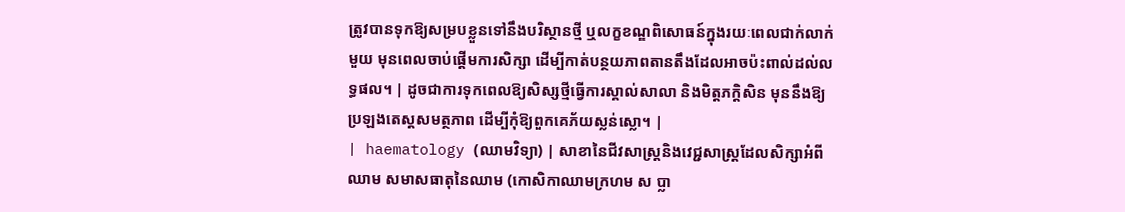ត្រូវបានទុកឱ្យសម្របខ្លួនទៅនឹងបរិស្ថានថ្មី ឬលក្ខខណ្ឌពិសោធន៍ក្នុងរយៈពេលជាក់លាក់មួយ មុនពេលចាប់ផ្តើមការសិក្សា ដើម្បីកាត់បន្ថយភាពតានតឹងដែលអាចប៉ះពាល់ដល់លទ្ធផល។ | ដូចជាការទុកពេលឱ្យសិស្សថ្មីធ្វើការស្គាល់សាលា និងមិត្តភក្តិសិន មុននឹងឱ្យប្រឡងតេស្តសមត្ថភាព ដើម្បីកុំឱ្យពួកគេភ័យស្លន់ស្លោ។ |
| haematology (ឈាមវិទ្យា) | សាខានៃជីវសាស្ត្រនិងវេជ្ជសាស្ត្រដែលសិក្សាអំពីឈាម សមាសធាតុនៃឈាម (កោសិកាឈាមក្រហម ស ប្លា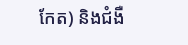កែត) និងជំងឺ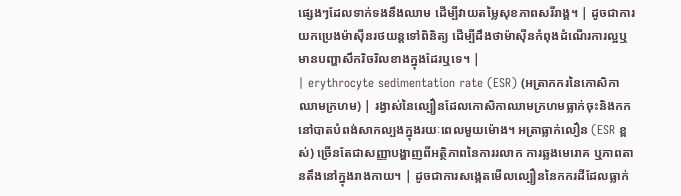ផ្សេងៗដែលទាក់ទងនឹងឈាម ដើម្បីវាយតម្លៃសុខភាពសរីរាង្គ។ | ដូចជាការយកប្រេងម៉ាស៊ីនរថយន្តទៅពិនិត្យ ដើម្បីដឹងថាម៉ាស៊ីនកំពុងដំណើរការល្អឬមានបញ្ហាសឹករិចរិលខាងក្នុងដែរឬទេ។ |
| erythrocyte sedimentation rate (ESR) (អត្រាកករនៃកោសិកាឈាមក្រហម) | រង្វាស់នៃល្បឿនដែលកោសិកាឈាមក្រហមធ្លាក់ចុះនិងកកនៅបាតបំពង់សាកល្បងក្នុងរយៈពេលមួយម៉ោង។ អត្រាធ្លាក់លឿន (ESR ខ្ពស់) ច្រើនតែជាសញ្ញាបង្ហាញពីអត្ថិភាពនៃការរលាក ការឆ្លងមេរោគ ឬភាពតានតឹងនៅក្នុងរាងកាយ។ | ដូចជាការសង្កេតមើលល្បឿននៃកករដីដែលធ្លាក់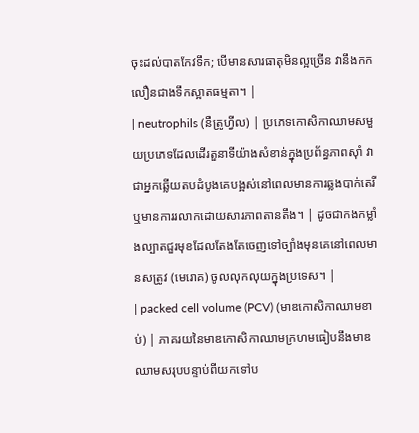ចុះដល់បាតកែវទឹក; បើមានសារធាតុមិនល្អច្រើន វានឹងកកលឿនជាងទឹកស្អាតធម្មតា។ |
| neutrophils (នឺត្រូហ្វីល) | ប្រភេទកោសិកាឈាមសមួយប្រភេទដែលដើរតួនាទីយ៉ាងសំខាន់ក្នុងប្រព័ន្ធភាពស៊ាំ វាជាអ្នកឆ្លើយតបដំបូងគេបង្អស់នៅពេលមានការឆ្លងបាក់តេរី ឬមានការរលាកដោយសារភាពតានតឹង។ | ដូចជាកងកម្លាំងល្បាតជួរមុខដែលតែងតែចេញទៅច្បាំងមុនគេនៅពេលមានសត្រូវ (មេរោគ) ចូលលុកលុយក្នុងប្រទេស។ |
| packed cell volume (PCV) (មាឌកោសិកាឈាមខាប់) | ភាគរយនៃមាឌកោសិកាឈាមក្រហមធៀបនឹងមាឌឈាមសរុបបន្ទាប់ពីយកទៅប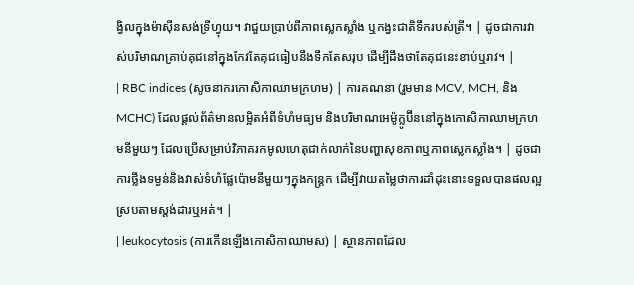ង្វិលក្នុងម៉ាស៊ីនសង់ទ្រីហ្វុយ។ វាជួយប្រាប់ពីភាពស្លេកស្លាំង ឬកង្វះជាតិទឹករបស់ត្រី។ | ដូចជាការវាស់បរិមាណគ្រាប់គុជនៅក្នុងកែវតែគុជធៀបនឹងទឹកតែសរុប ដើម្បីដឹងថាតែគុជនេះខាប់ឬរាវ។ |
| RBC indices (សូចនាករកោសិកាឈាមក្រហម) | ការគណនា (រួមមាន MCV, MCH, និង MCHC) ដែលផ្តល់ព័ត៌មានលម្អិតអំពីទំហំមធ្យម និងបរិមាណអេម៉ូក្លូប៊ីននៅក្នុងកោសិកាឈាមក្រហមនីមួយៗ ដែលប្រើសម្រាប់វិភាគរកមូលហេតុជាក់លាក់នៃបញ្ហាសុខភាពឬភាពស្លេកស្លាំង។ | ដូចជាការថ្លឹងទម្ងន់និងវាស់ទំហំផ្លែប៉ោមនីមួយៗក្នុងកន្ត្រក ដើម្បីវាយតម្លៃថាការដាំដុះនោះទទួលបានផលល្អស្របតាមស្តង់ដារឬអត់។ |
| leukocytosis (ការកើនឡើងកោសិកាឈាមស) | ស្ថានភាពដែល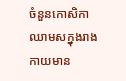ចំនួនកោសិកាឈាមសក្នុងរាងកាយមាន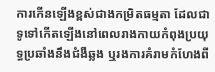ការកើនឡើងខ្ពស់ជាងកម្រិតធម្មតា ដែលជាទូទៅកើតឡើងនៅពេលរាងកាយកំពុងប្រយុទ្ធប្រឆាំងនឹងជំងឺឆ្លង ឬរងការគំរាមកំហែងពី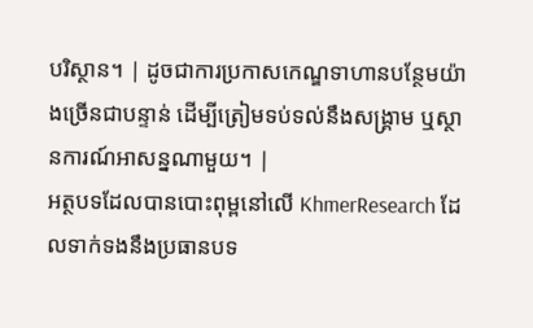បរិស្ថាន។ | ដូចជាការប្រកាសកេណ្ឌទាហានបន្ថែមយ៉ាងច្រើនជាបន្ទាន់ ដើម្បីត្រៀមទប់ទល់នឹងសង្គ្រាម ឬស្ថានការណ៍អាសន្នណាមួយ។ |
អត្ថបទដែលបានបោះពុម្ពនៅលើ KhmerResearch ដែលទាក់ទងនឹងប្រធានបទ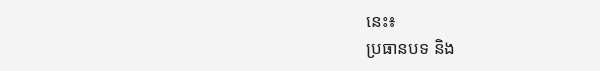នេះ៖
ប្រធានបទ និង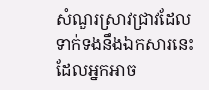សំណួរស្រាវជ្រាវដែលទាក់ទងនឹងឯកសារនេះ ដែលអ្នកអាច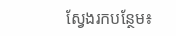ស្វែងរកបន្ថែម៖